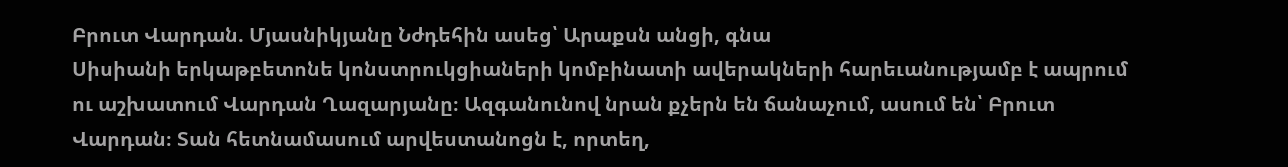Բրուտ Վարդան. Մյասնիկյանը Նժդեհին ասեց՝ Արաքսն անցի, գնա
Սիսիանի երկաթբետոնե կոնստրուկցիաների կոմբինատի ավերակների հարեւանությամբ է ապրում ու աշխատում Վարդան Ղազարյանը։ Ազգանունով նրան քչերն են ճանաչում, ասում են՝ Բրուտ Վարդան։ Տան հետնամասում արվեստանոցն է, որտեղ,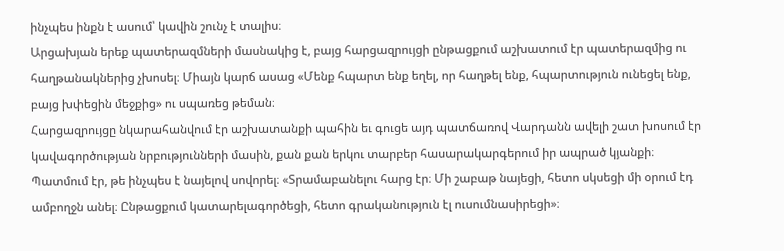ինչպես ինքն է ասում՝ կավին շունչ է տալիս։
Արցախյան երեք պատերազմների մասնակից է, բայց հարցազրույցի ընթացքում աշխատում էր պատերազմից ու հաղթանակներից չխոսել։ Միայն կարճ ասաց «Մենք հպարտ ենք եղել, որ հաղթել ենք, հպարտություն ունեցել ենք, բայց խփեցին մեջքից» ու սպառեց թեման։
Հարցազրույցը նկարահանվում էր աշխատանքի պահին եւ գուցե այդ պատճառով Վարդանն ավելի շատ խոսում էր կավագործության նրբությունների մասին, քան քան երկու տարբեր հասարակարգերում իր ապրած կյանքի։ Պատմում էր, թե ինչպես է նայելով սովորել։ «Տրամաբանելու հարց էր։ Մի շաբաթ նայեցի, հետո սկսեցի մի օրում էդ ամբողջն անել։ Ընթացքում կատարելագործեցի, հետո գրականություն էլ ուսումնասիրեցի»։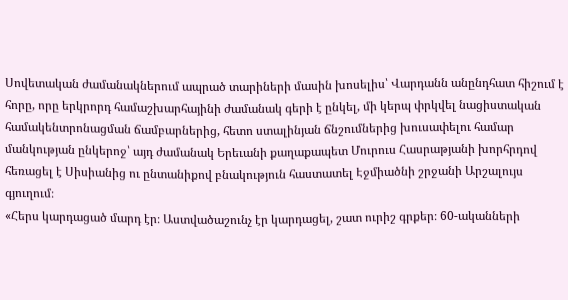Սովետական ժամանակներում ապրած տարիների մասին խոսելիս՝ Վարդանն անընդհատ հիշում է հորը, որը երկրորդ համաշխարհայինի ժամանակ գերի է ընկել, մի կերպ փրկվել նացիստական համակենտրոնացման ճամբարներից, հետո ստալինյան ճնշումներից խուսափելու համար մանկության ընկերոջ՝ այդ ժամանակ Երեւանի քաղաքապետ Մուրուս Հասրաթյանի խորհրդով հեռացել է Սիսիանից ու ընտանիքով բնակություն հաստատել Էջմիածնի շրջանի Արշալույս գյուղում։
«Հերս կարդացած մարդ էր։ Աստվածաշունչ էր կարդացել, շատ ուրիշ գրքեր։ 60-ականների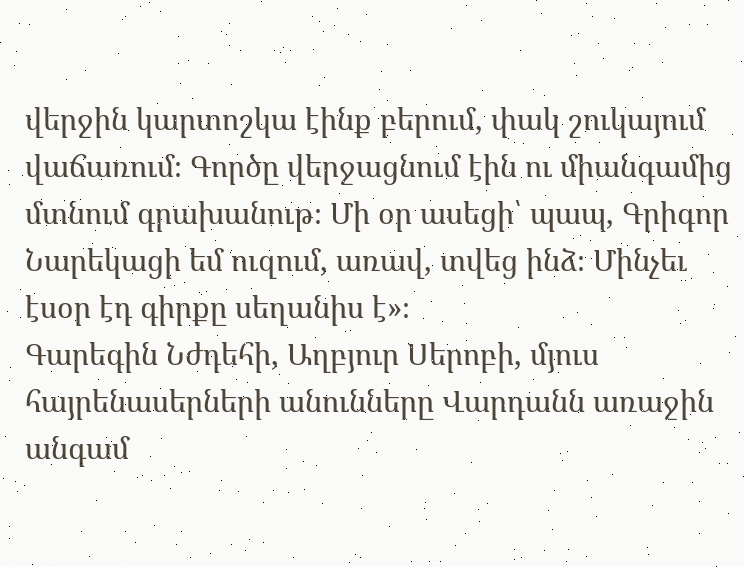վերջին կարտոշկա էինք բերում, փակ շուկայում վաճառում։ Գործը վերջացնում էին ու միանգամից մտնում գրախանութ։ Մի օր ասեցի՝ պապ, Գրիգոր Նարեկացի եմ ուզում, առավ, տվեց ինձ։ Մինչեւ էսօր էդ գիրքը սեղանիս է»։
Գարեգին Նժդեհի, Աղբյուր Սերոբի, մյուս հայրենասերների անունները Վարդանն առաջին անգամ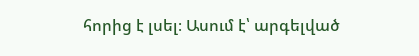հորից է լսել։ Ասում է՝ արգելված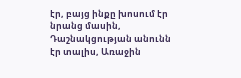էր, բայց ինքը խոսում էր նրանց մասին, Դաշնակցության անունն էր տալիս, Առաջին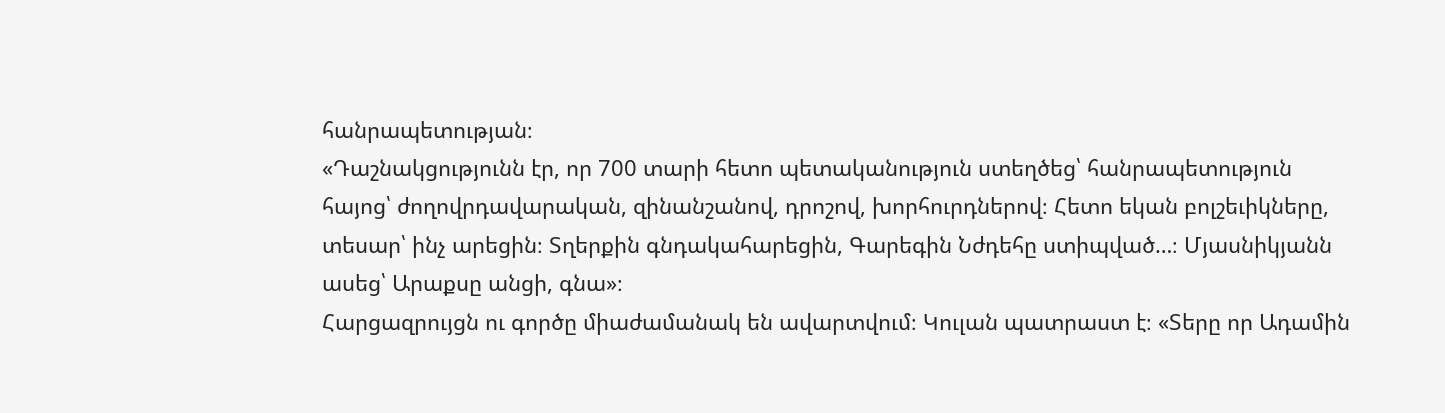հանրապետության։
«Դաշնակցությունն էր, որ 700 տարի հետո պետականություն ստեղծեց՝ հանրապետություն հայոց՝ ժողովրդավարական, զինանշանով, դրոշով, խորհուրդներով։ Հետո եկան բոլշեւիկները, տեսար՝ ինչ արեցին։ Տղերքին գնդակահարեցին, Գարեգին Նժդեհը ստիպված…։ Մյասնիկյանն ասեց՝ Արաքսը անցի, գնա»։
Հարցազրույցն ու գործը միաժամանակ են ավարտվում։ Կուլան պատրաստ է։ «Տերը որ Ադամին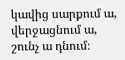կավից սարքում ա, վերջացնում ա, շունչ ա դնում։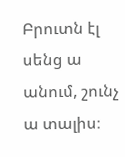Բրուտն էլ սենց ա անում, շունչ ա տալիս։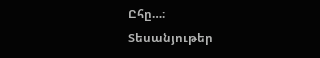Ըհը…։
Տեսանյութեր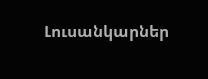Լուսանկարներ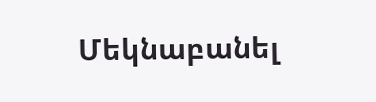Մեկնաբանել